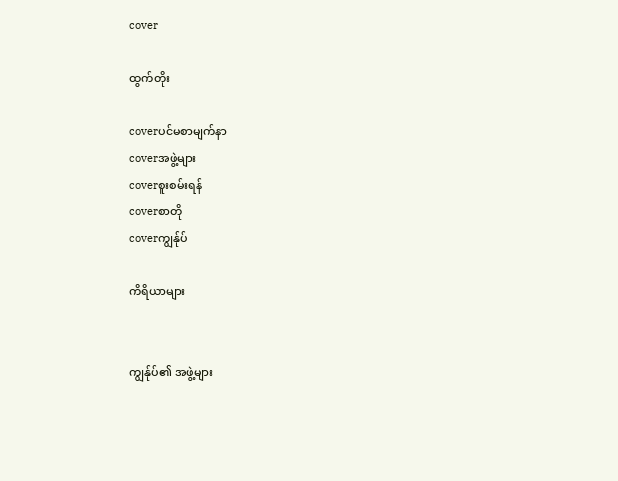cover

ထွက်တိုး

coverပင်မစာမျက်နာ
coverအဖွဲ့များ
coverစူးစမ်းရန်
coverစာတို
coverကျွန်ုပ်

ကိရိယာများ


ကျွန်ုပ်၏ အဖွဲ့များ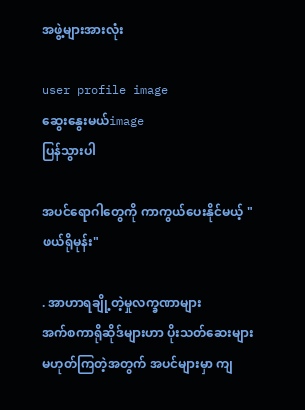အဖွဲ့များအားလုံး

user profile image
ဆွေးနွေးမယ်image
ပြန်သွားပါ

အပင်ရောဂါတွေကို ကာကွယ်ပေးနိုင်မယ့် "ဖယ်ရိုမုန်း"

. အာဟာရချို့တဲ့မှုလက္ခဏာများ
အက်စကာရိုဆိုဒ်များဟာ ပိုးသတ်ဆေးများ မဟုတ်ကြတဲ့အတွက် အပင်များမှာ ကျ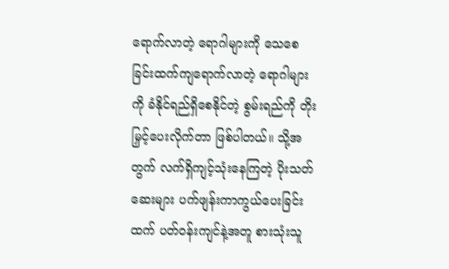ရောက်လာတဲ့ ရောဂါများကို သေစေခြင်းထက်ကျရောက်လာတဲ့ ရောဂါများကို ခံနိုင်ရည်ရှိစေနိုင်တဲ့ စွမ်းရည်ကို တိုးမြှင့်ပေးလိုက်တာ ဖြစ်ပါတယ်။ သို့အတွက် လက်ရှိကျင့်သုံးနေကြတဲ့ ပိုးသတ်ဆေးများ ပက်ဖျန်းကာကွယ်ပေးခြင်းထက် ပတ်ဝန်းကျင်နဲ့အတူ စားသုံးသူ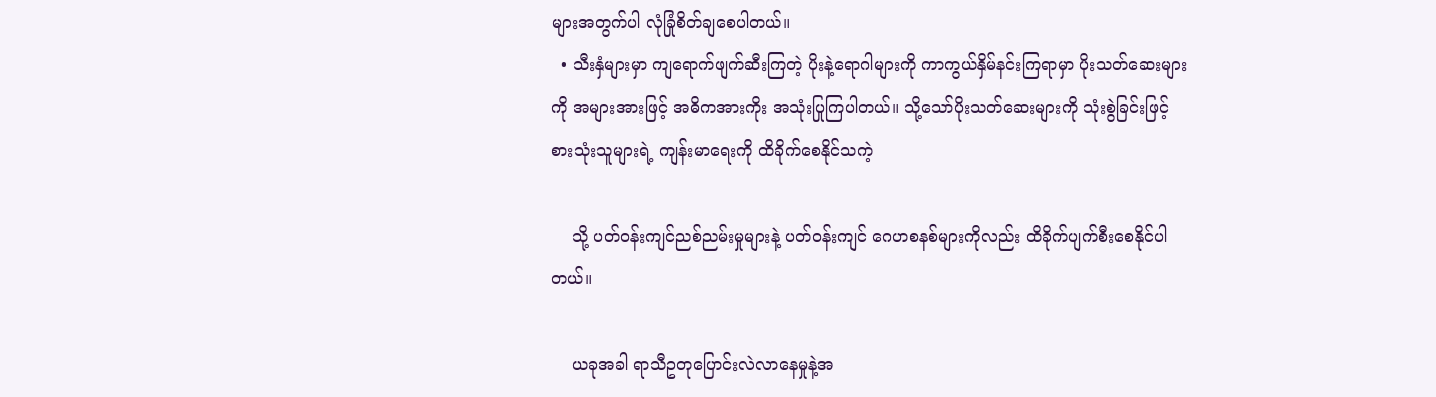များအတွက်ပါ လုံခြုံစိတ်ချစေပါတယ်။
  • သီးနှံများမှာ ကျရောက်ဖျက်ဆီးကြတဲ့ ပိုးနဲ့ရောဂါများကို ကာကွယ်နှိမ်နင်းကြရာမှာ ပိုးသတ်ဆေးများကို အများအားဖြင့် အဓိကအားကိုး အသုံးပြုကြပါတယ်။ သို့သော်ပိုးသတ်ဆေးများကို သုံးစွဲခြင်းဖြင့် စားသုံးသူများရဲ့ ကျန်းမာရေးကို ထိခိုက်စေနိုင်သကဲ့

    သို့ ပတ်ဝန်းကျင်ညစ်ညမ်းမှုများနဲ့ ပတ်ဝန်းကျင် ဂေဟစနစ်များကိုလည်း ထိခိုက်ပျက်စီးစေနိုင်ပါတယ်။

    ယခုအခါ ရာသီဥတုပြောင်းလဲလာနေမှုနဲ့အ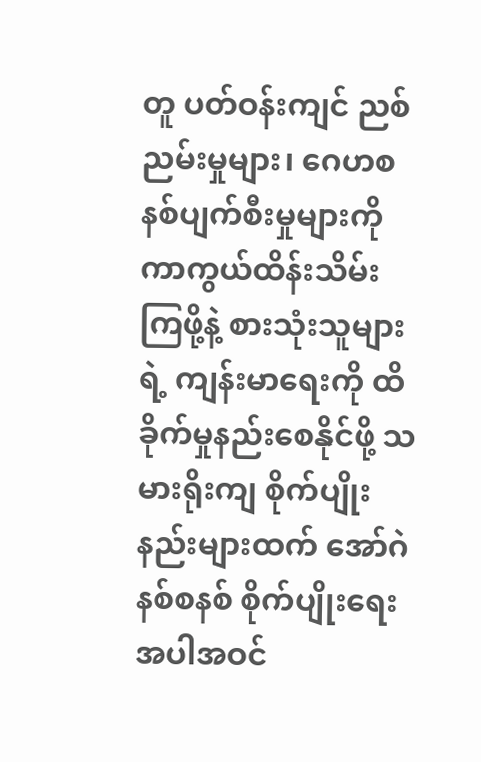တူ ပတ်ဝန်းကျင် ညစ်ညမ်းမှုများ၊ ဂေဟစနစ်ပျက်စီးမှုများကို ကာကွယ်ထိန်းသိမ်းကြဖို့နဲ့ စားသုံးသူများရဲ့ ကျန်းမာရေးကို ထိခိုက်မှုနည်းစေနိုင်ဖို့ သမားရိုးကျ စိုက်ပျိုးနည်းများထက် အော်ဂဲနစ်စနစ် စိုက်ပျိုးရေးအပါအဝင်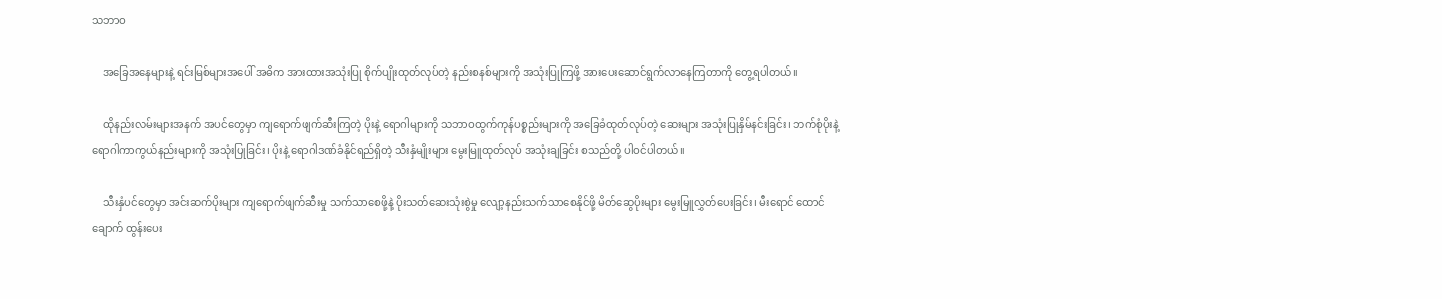သဘာဝ

    အခြေအနေများနဲ့ ရင်းမြစ်များအပေါ် အဓိက အားထားအသုံးပြု စိုက်ပျိုးထုတ်လုပ်တဲ့ နည်းစနစ်များကို အသုံးပြုကြဖို့ အားပေးဆောင်ရွက်လာနေကြတာကို တွေ့ရပါတယ်။

    ထိုနည်းလမ်းများအနက် အပင်တွေမှာ ကျရောက်ဖျက်ဆီးကြတဲ့ ပိုးနဲ့ ရောဂါများကို သဘာဝထွက်ကုန်ပစ္စည်းများကို အခြေခံထုတ်လုပ်တဲ့ ဆေးများ အသုံးပြုနှိမ်နင်းခြင်း၊ ဘက်စုံပိုးနဲ့ ရောဂါကာကွယ်နည်းများကို အသုံးပြုခြင်း၊ ပိုးနဲ့ ရောဂါဒဏ်ခံနိုင်ရည်ရှိတဲ့ သီးနှံမျိုးများ မွေးမြူထုတ်လုပ် အသုံးချခြင်း စသည်တို့ ပါဝင်ပါတယ်။

    သီးနှံပင်တွေမှာ အင်းဆက်ပိုးများ ကျရောက်ဖျက်ဆီးမှု သက်သာစေဖို့နဲ့ ပိုးသတ်ဆေးသုံးစွဲမှု လျော့နည်းသက်သာစေနိုင်ဖို့ မိတ်ဆွေပိုးများ မွေးမြူလွှတ်ပေးခြင်း၊ မီးရောင် ထောင်ချောက် ထွန်းပေး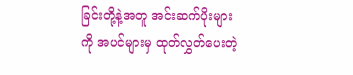ခြင်းတို့နဲ့အတူ အင်းဆက်ပိုးများကို အပင်များမှ ထုတ်လွှတ်ပေးတဲ့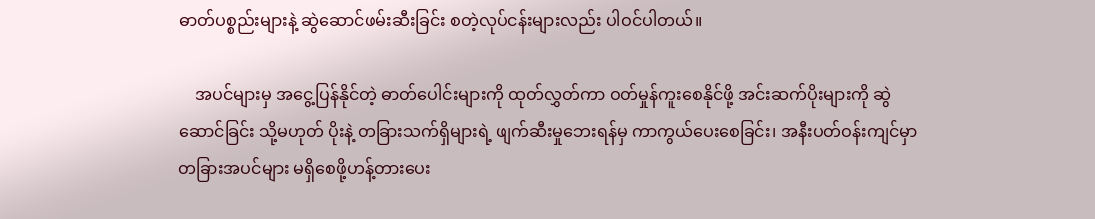ဓာတ်ပစ္စည်းများနဲ့ ဆွဲဆောင်ဖမ်းဆီးခြင်း စတဲ့လုပ်ငန်းများလည်း ပါဝင်ပါတယ်။

    အပင်များမှ အငွေ့ပြန်နိုင်တဲ့ ဓာတ်ပေါင်းများကို ထုတ်လွှတ်ကာ ဝတ်မှုန်ကူးစေနိုင်ဖို့ အင်းဆက်ပိုးများကို ဆွဲဆောင်ခြင်း သို့မဟုတ် ပိုးနဲ့ တခြားသက်ရှိများရဲ့ ဖျက်ဆီးမှုဘေးရန်မှ ကာကွယ်ပေးစေခြင်း၊ အနီးပတ်ဝန်းကျင်မှာ တခြားအပင်များ မရှိစေဖို့ဟန့်တားပေး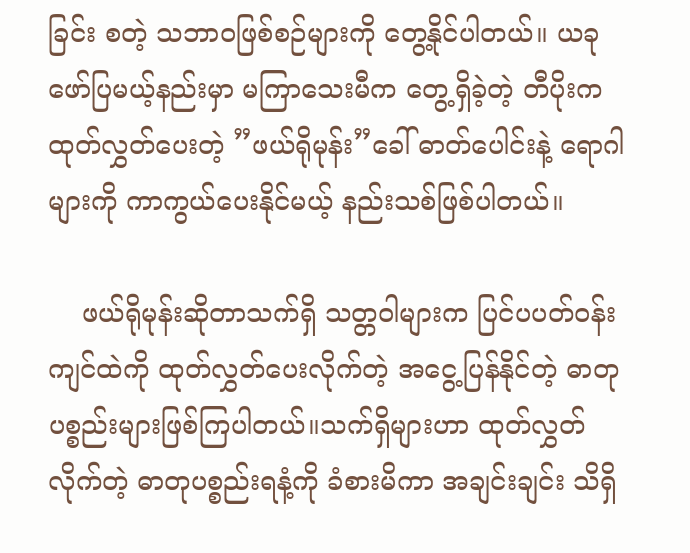ခြင်း စတဲ့ သဘာဝဖြစ်စဉ်များကို တွေ့နိုင်ပါတယ်။ ယခု ဖော်ပြမယ့်နည်းမှာ မကြာသေးမီက တွေ့ရှိခဲ့တဲ့ တီပိုးကထုတ်လွှတ်ပေးတဲ့ ”ဖယ်ရိုမုန်း”ခေါ် ဓာတ်ပေါင်းနဲ့ ရောဂါများကို ကာကွယ်ပေးနိုင်မယ့် နည်းသစ်ဖြစ်ပါတယ်။

    ဖယ်ရိုမုန်းဆိုတာသက်ရှိ သတ္တဝါများက ပြင်ပပတ်ဝန်းကျင်ထဲကို ထုတ်လွှတ်ပေးလိုက်တဲ့ အငွေ့ပြန်နိုင်တဲ့ ဓာတုပစ္စည်းများဖြစ်ကြပါတယ်။သက်ရှိများဟာ ထုတ်လွှတ်လိုက်တဲ့ ဓာတုပစ္စည်းရနံ့ကို ခံစားမိကာ အချင်းချင်း သိရှိ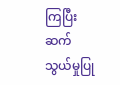ကြပြီး ဆက်သွယ်မှုပြု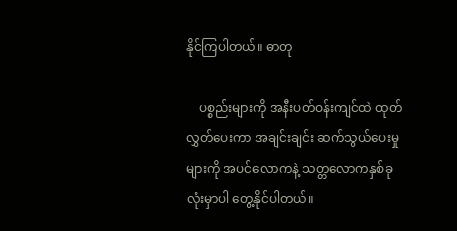နိုင်ကြပါတယ်။ ဓာတု

    ပစ္စည်းများကို အနီးပတ်ဝန်းကျင်ထဲ ထုတ်လွှတ်ပေးကာ အချင်းချင်း ဆက်သွယ်ပေးမှုများကို အပင်လောကနဲ့ သတ္တလောကနှစ်ခုလုံးမှာပါ တွေ့နိုင်ပါတယ်။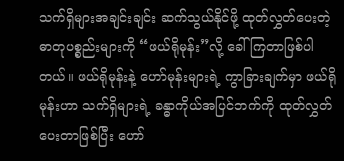သက်ရှိများအချင်းချင်း ဆက်သွယ်နိုင်ဖို့ ထုတ်လွှတ်ပေးတဲ့ ဓာတုပစ္စည်းများကို “ဖယ်ရိုမုန်း”လို့ ခေါ်ကြတာဖြစ်ပါတယ်။ ဖယ်ရိုမုန်းနဲ့ ဟော်မုန်းများရဲ့ ကွာခြားချက်မှာ ဖယ်ရိုမုန်းဟာ သက်ရှိများရဲ့ ခန္ဓာကိုယ်အပြင်ဘက်ကို ထုတ်လွှတ်ပေးတာဖြစ်ပြီး ဟော်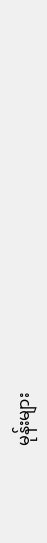မုန်းများ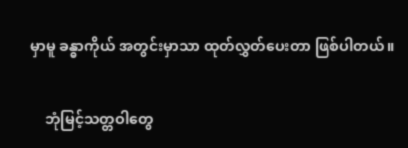မှာမူ ခန္ဓာကိုယ် အတွင်းမှာသာ ထုတ်လွှတ်ပေးတာ ဖြစ်ပါတယ်။

    ဘုံမြင့်သတ္တဝါတွေ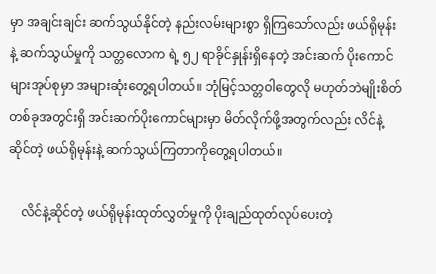မှာ အချင်းချင်း ဆက်သွယ်နိုင်တဲ့ နည်းလမ်းများစွာ ရှိကြသော်လည်း ဖယ်ရိုမုန်းနဲ့ ဆက်သွယ်မှုကို သတ္တလောက ရဲ့ ၅၂ ရာခိုင်နှုန်းရှိနေတဲ့ အင်းဆက် ပိုးကောင်များအုပ်စုမှာ အများဆုံးတွေ့ရပါတယ်။ ဘုံမြင့်သတ္တဝါတွေလို မဟုတ်ဘဲမျိုးစိတ်တစ်ခုအတွင်းရှိ အင်းဆက်ပိုးကောင်များမှာ မိတ်လိုက်ဖို့အတွက်လည်း လိင်နဲ့ ဆိုင်တဲ့ ဖယ်ရိုမုန်းနဲ့ ဆက်သွယ်ကြတာကိုတွေ့ရပါတယ်။

    လိင်နဲ့ဆိုင်တဲ့ ဖယ်ရိုမုန်းထုတ်လွှတ်မှုကို ပိုးချည်ထုတ်လုပ်ပေးတဲ့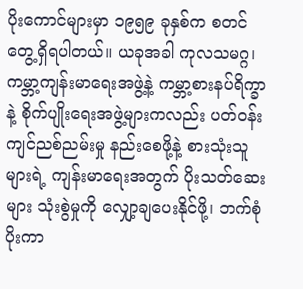ပိုးကောင်များမှာ ၁၉၅၉ ခုနှစ်က စတင်တွေ့ရှိရပါတယ်။ ယခုအခါ ကုလသမဂ္ဂ၊ ကမ္ဘာ့ကျန်းမာရေးအဖွဲ့နဲ့ ကမ္ဘာ့စားနပ်ရိက္ခာနဲ့ စိုက်ပျိုးရေးအဖွဲ့များကလည်း ပတ်ဝန်းကျင်ညစ်ညမ်းမှု နည်းစေဖို့နဲ့ စားသုံးသူများရဲ့ ကျန်းမာရေးအတွက် ပိုးသတ်ဆေးများ သုံးစွဲမှုကို လျှော့ချပေးနိုင်ဖို့၊ ဘက်စုံပိုးကာ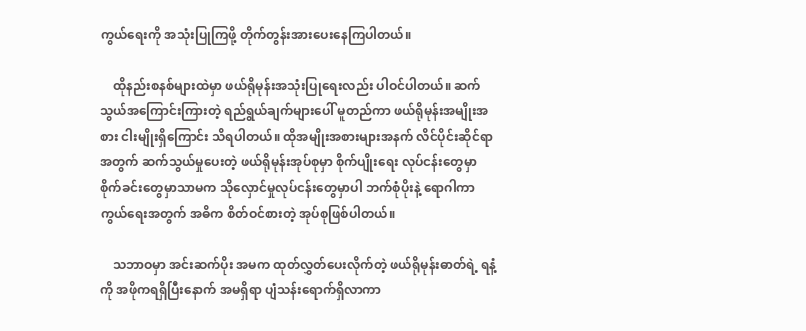ကွယ်ရေးကို အသုံးပြုကြဖို့ တိုက်တွန်းအားပေးနေကြပါတယ်။

    ထိုနည်းစနစ်များထဲမှာ ဖယ်ရိုမုန်းအသုံးပြုရေးလည်း ပါဝင်ပါတယ်။ ဆက်သွယ်အကြောင်းကြားတဲ့ ရည်ရွယ်ချက်များပေါ် မူတည်ကာ ဖယ်ရိုမုန်းအမျိုးအစား ငါးမျိုးရှိကြောင်း သိရပါတယ်။ ထိုအမျိုးအစားများအနက် လိင်ပိုင်းဆိုင်ရာအတွက် ဆက်သွယ်မှုပေးတဲ့ ဖယ်ရိုမုန်းအုပ်စုမှာ စိုက်ပျိုးရေး လုပ်ငန်းတွေမှာ စိုက်ခင်းတွေမှာသာမက သိုလှောင်မှုလုပ်ငန်းတွေမှာပါ ဘက်စုံပိုးနဲ့ ရောဂါကာကွယ်ရေးအတွက် အဓိက စိတ်ဝင်စားတဲ့ အုပ်စုဖြစ်ပါတယ်။

    သဘာဝမှာ အင်းဆက်ပိုး အမက ထုတ်လွှတ်ပေးလိုက်တဲ့ ဖယ်ရိုမုန်းဓာတ်ရဲ့ ရနံ့ကို အဖိုကရရှိပြီးနောက် အမရှိရာ ပျံသန်းရောက်ရှိလာကာ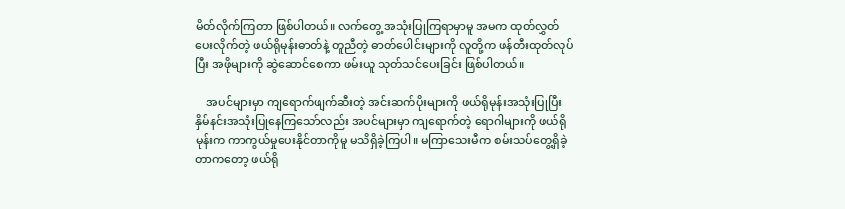မိတ်လိုက်ကြတာ ဖြစ်ပါတယ်။ လက်တွေ့ အသုံးပြုကြရာမှာမူ အမက ထုတ်လွှတ်ပေးလိုက်တဲ့ ဖယ်ရိုမုန်းဓာတ်နဲ့ တူညီတဲ့ ဓာတ်ပေါင်းများကို လူတို့က ဖန်တီးထုတ်လုပ်ပြီး အဖိုများကို ဆွဲဆောင်စေကာ ဖမ်းယူ သုတ်သင်ပေးခြင်း ဖြစ်ပါတယ်။

    အပင်များမှာ ကျရောက်ဖျက်ဆီးတဲ့ အင်းဆက်ပိုးများကို ဖယ်ရိုမုန်းအသုံးပြုပြီး နှိမ်နင်းအသုံးပြုနေကြသော်လည်း အပင်များမှာ ကျရောက်တဲ့ ရောဂါများကို ဖယ်ရိုမုန်းက ကာကွယ်မှုပေးနိုင်တာကိုမူ မသိရှိခဲ့ကြပါ။ မကြာသေးမီက စမ်းသပ်တွေ့ရှိခဲ့တာကတော့ ဖယ်ရို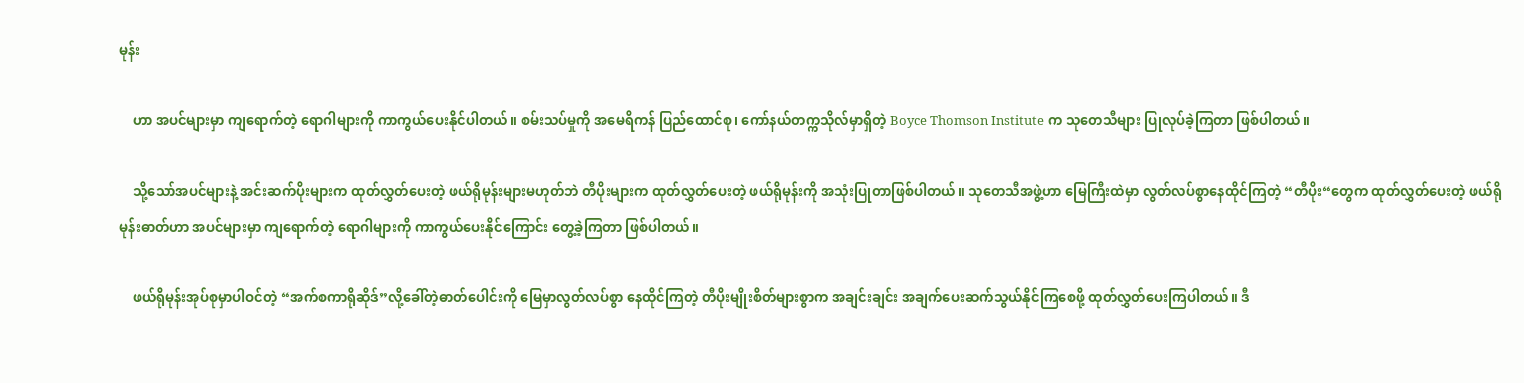မုန်း

    ဟာ အပင်များမှာ ကျရောက်တဲ့ ရောဂါများကို ကာကွယ်ပေးနိုင်ပါတယ်။ စမ်းသပ်မှုကို အမေရိကန် ပြည်ထောင်စု၊ ကော်နယ်တက္ကသိုလ်မှာရှိတဲ့ Boyce Thomson Institute က သုတေသီများ ပြုလုပ်ခဲ့ကြတာ ဖြစ်ပါတယ်။

    သို့သော်အပင်များနဲ့ အင်းဆက်ပိုးများက ထုတ်လွှတ်ပေးတဲ့ ဖယ်ရိုမုန်းများမဟုတ်ဘဲ တီပိုးများက ထုတ်လွှတ်ပေးတဲ့ ဖယ်ရိုမုန်းကို အသုံးပြုတာဖြစ်ပါတယ်။ သုတေသီအဖွဲ့ဟာ မြေကြီးထဲမှာ လွတ်လပ်စွာနေထိုင်ကြတဲ့ “တီပိုး“တွေက ထုတ်လွှတ်ပေးတဲ့ ဖယ်ရိုမုန်းဓာတ်ဟာ အပင်များမှာ ကျရောက်တဲ့ ရောဂါများကို ကာကွယ်ပေးနိုင်ကြောင်း တွေ့ခဲ့ကြတာ ဖြစ်ပါတယ်။

    ဖယ်ရိုမုန်းအုပ်စုမှာပါဝင်တဲ့ “အက်စကာရိုဆိုဒ်”လို့ခေါ်တဲ့ဓာတ်ပေါင်းကို မြေမှာလွတ်လပ်စွာ နေထိုင်ကြတဲ့ တီပိုးမျိုးစိတ်များစွာက အချင်းချင်း အချက်ပေးဆက်သွယ်နိုင်ကြစေဖို့ ထုတ်လွှတ်ပေးကြပါတယ်။ ဒီ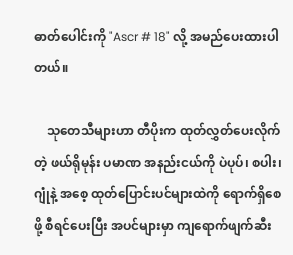ဓာတ်ပေါင်းကို "Ascr # 18" လို့ အမည်ပေးထားပါတယ်။

    သုတေသီများဟာ တီပိုးက ထုတ်လွှတ်ပေးလိုက်တဲ့ ဖယ်ရိုမုန်း ပမာဏ အနည်းငယ်ကို ပဲပုပ်၊ စပါး၊ ဂျုံနဲ့ အစေ့ ထုတ်ပြောင်းပင်များထဲကို ရောက်ရှိစေဖို့ စီရင်ပေးပြီး အပင်များမှာ ကျရောက်ဖျက်ဆီး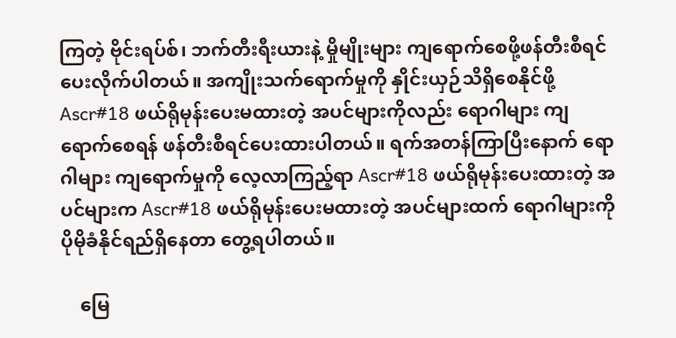ကြတဲ့ ဗိုင်းရပ်စ်၊ ဘက်တီးရီးယားနဲ့ မှိုမျိုးများ ကျရောက်စေဖို့ဖန်တီးစီရင် ပေးလိုက်ပါတယ်။ အကျိုးသက်ရောက်မှုကို နှိုင်းယှဉ်သိရှိစေနိုင်ဖို့ Ascr#18 ဖယ်ရိုမုန်းပေးမထားတဲ့ အပင်များကိုလည်း ရောဂါများ ကျရောက်စေရန် ဖန်တီးစီရင်ပေးထားပါတယ်။ ရက်အတန်ကြာပြီးနောက် ရောဂါများ ကျရောက်မှုကို လေ့လာကြည့်ရာ Ascr#18 ဖယ်ရိုမုန်းပေးထားတဲ့ အပင်များက Ascr#18 ဖယ်ရိုမုန်းပေးမထားတဲ့ အပင်များထက် ရောဂါများကို ပိုမိုခံနိုင်ရည်ရှိနေတာ တွေ့ရပါတယ်။

    မြေ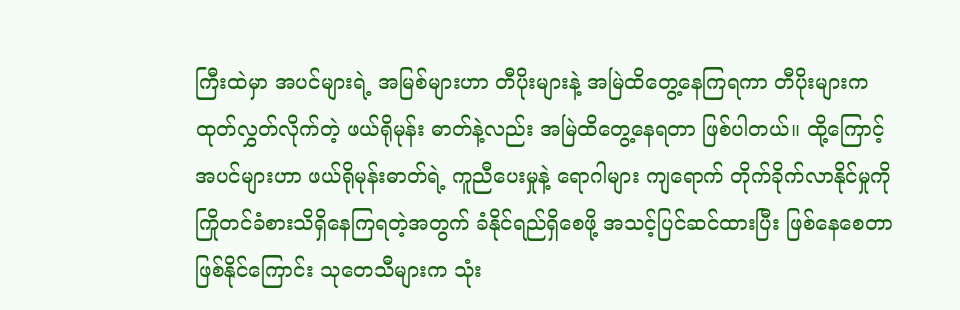ကြီးထဲမှာ အပင်များရဲ့ အမြစ်များဟာ တီပိုးများနဲ့ အမြဲထိတွေ့နေကြရကာ တီပိုးများက ထုတ်လွှတ်လိုက်တဲ့ ဖယ်ရိုမုန်း ဓာတ်နဲ့လည်း အမြဲထိတွေ့နေရတာ ဖြစ်ပါတယ်။ ထို့ကြောင့် အပင်များဟာ ဖယ်ရိုမုန်းဓာတ်ရဲ့ ကူညီပေးမှုနဲ့ ရောဂါများ ကျရောက် တိုက်ခိုက်လာနိုင်မှုကို ကြိုတင်ခံစားသိရှိနေကြရတဲ့အတွက် ခံနိုင်ရည်ရှိစေဖို့ အသင့်ပြင်ဆင်ထားပြီး ဖြစ်နေစေတာဖြစ်နိုင်ကြောင်း သုတေသီများက သုံး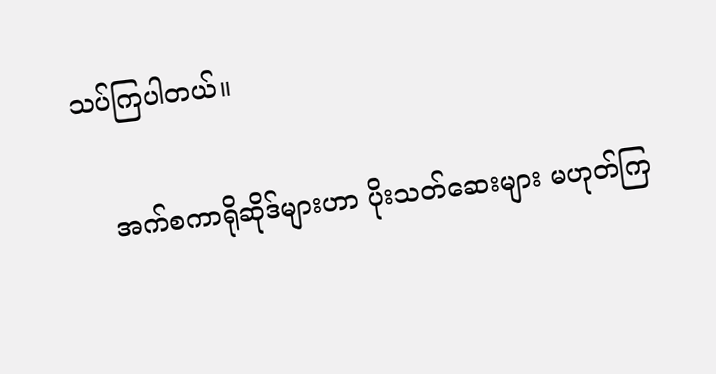သပ်ကြပါတယ်။

    အက်စကာရိုဆိုဒ်များဟာ ပိုးသတ်ဆေးများ မဟုတ်ကြ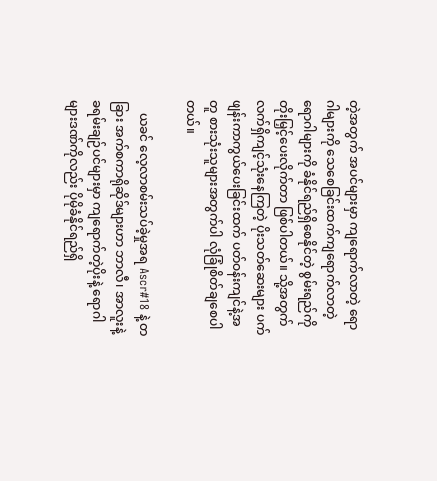တဲ့အတွက် အပင်များမှာ ကျရောက်လာတဲ့ ရောဂါများကို သေစေခြင်းထက်ကျရောက်လာတဲ့ ရောဂါများကို ခံနိုင်ရည်ရှိစေနိုင်တဲ့ စွမ်းရည်ကို တိုးမြှင့်ပေးလိုက်တာ ဖြစ်ပါတယ်။ သို့အတွက် လက်ရှိကျင့်သုံးနေကြတဲ့ ပိုးသတ်ဆေးများ ပက်ဖျန်းကာကွယ်ပေးခြင်းထက် ပတ်ဝန်းကျင်နဲ့အတူ စားသုံးသူများအတွက်ပါ လုံခြုံစိတ်ချစေပါတယ်။

    ယခင် လေ့လာစမ်းသပ်ခဲ့မှုအရ Ascr#18 နဲ့ တခြား အက်စကာရိုဆိုဒ်များဟာ ဘာလီ၊ အာလူးနဲ့ ခရမ်းချဉ်ပင်များမှာ ကျရောက်တဲ့ပိုးနဲ့ ရောဂါများဒဏ်ကိုလည်း ပိုမိုခံနိုင်ရည်ရှိ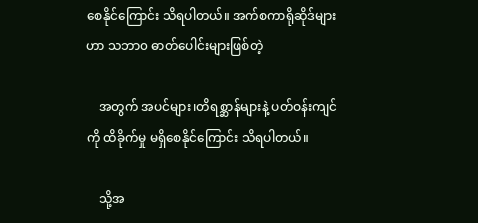စေနိုင်ကြောင်း သိရပါတယ်။ အက်စကာရိုဆိုဒ်များဟာ သဘာ၀ ဓာတ်ပေါင်းများဖြစ်တဲ့

    အတွက် အပင်များ၊တိရစ္ဆာန်များနဲ့ ပတ်ဝန်းကျင်ကို ထိခိုက်မှု မရှိစေနိုင်ကြောင်း သိရပါတယ်။

    သို့အ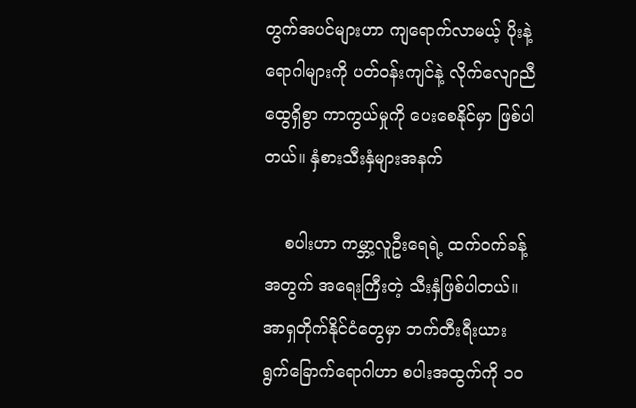တွက်အပင်များဟာ ကျရောက်လာမယ့် ပိုးနဲ့ ရောဂါများကို ပတ်ဝန်းကျင်နဲ့ လိုက်လျောညီထွေရှိစွာ ကာကွယ်မှုကို ပေးစေနိုင်မှာ ဖြစ်ပါတယ်။ နှံစားသီးနှံများအနက်

    စပါးဟာ ကမ္ဘာ့လူဦးရေရဲ့ ထက်ဝက်ခန့်အတွက် အရေးကြီးတဲ့ သီးနှံဖြစ်ပါတယ်။ အာရှတိုက်နိုင်ငံတွေမှာ ဘက်တီးရီးယား ရွက်ခြောက်ရောဂါဟာ စပါးအထွက်ကို ၁၀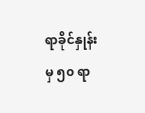ရာခိုင်နှုန်းမှ ၅၀ ရာ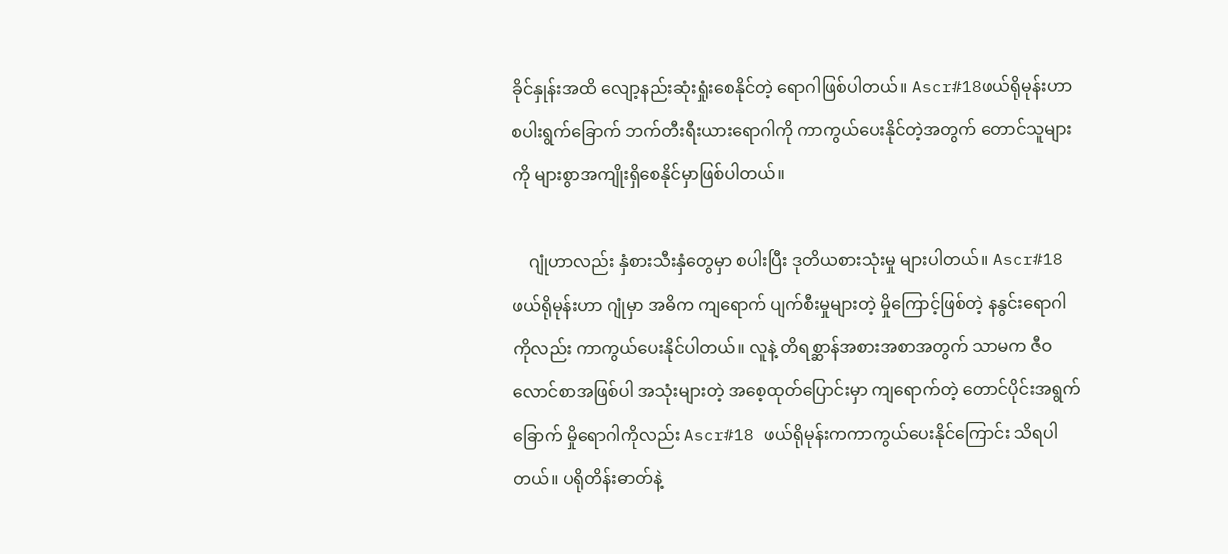ခိုင်နှုန်းအထိ လျော့နည်းဆုံးရှုံးစေနိုင်တဲ့ ရောဂါဖြစ်ပါတယ်။ Ascr#18ဖယ်ရိုမုန်းဟာ စပါးရွက်ခြောက် ဘက်တီးရီးယားရောဂါကို ကာကွယ်ပေးနိုင်တဲ့အတွက် တောင်သူများကို များစွာအကျိုးရှိစေနိုင်မှာဖြစ်ပါတယ်။

    ဂျုံဟာလည်း နှံစားသီးနှံတွေမှာ စပါးပြီး ဒုတိယစားသုံးမှု များပါတယ်။ Ascr#18 ဖယ်ရိုမုန်းဟာ ဂျုံမှာ အဓိက ကျရောက် ပျက်စီးမှုများတဲ့ မှိုကြောင့်ဖြစ်တဲ့ နနွင်းရောဂါကိုလည်း ကာကွယ်ပေးနိုင်ပါတယ်။ လူနဲ့ တိရစ္ဆာန်အစားအစာအတွက် သာမက ဇီဝလောင်စာအဖြစ်ပါ အသုံးများတဲ့ အစေ့ထုတ်ပြောင်းမှာ ကျရောက်တဲ့ တောင်ပိုင်းအရွက်ခြောက် မှိုရောဂါကိုလည်း Ascr#18 ဖယ်ရိုမုန်းကကာကွယ်ပေးနိုင်ကြောင်း သိရပါတယ်။ ပရိုတိန်းဓာတ်နဲ့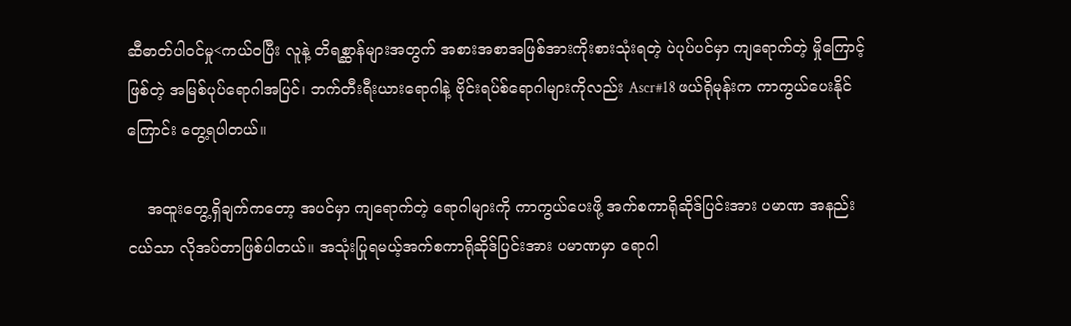ဆီဓာတ်ပါဝင်မှု<ကယ်ဝပြီး လူနဲ့ တိရစ္ဆာန်များအတွက် အစားအစာအဖြစ်အားကိုးစားသုံးရတဲ့ ပဲပုပ်ပင်မှာ ကျရောက်တဲ့ မှိုကြောင့်ဖြစ်တဲ့ အမြစ်ပုပ်ရောဂါအပြင်၊ ဘက်တီးရီးယားရောဂါနဲ့ ဗိုင်းရပ်စ်ရောဂါများကိုလည်း Ascr#18 ဖယ်ရိုမုန်းက ကာကွယ်ပေးနိုင်ကြောင်း တွေ့ရပါတယ်။

    အထူးတွေ့ရှိချက်ကတော့ အပင်မှာ ကျရောက်တဲ့ ရောဂါများကို ကာကွယ်ပေးဖို့ အက်စကာရိုဆိုဒ်ပြင်းအား ပမာဏ အနည်းငယ်သာ လိုအပ်တာဖြစ်ပါတယ်။ အသုံးပြုရမယ့်အက်စကာရိုဆိုဒ်ပြင်းအား ပမာဏမှာ ရောဂါ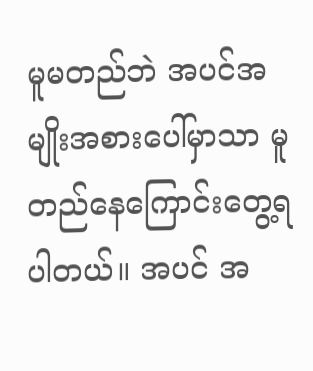မူမတည်ဘဲ အပင်အမျိုးအစားပေါ်မှာသာ မူတည်နေကြောင်းတွေ့ရပါတယ်။ အပင် အ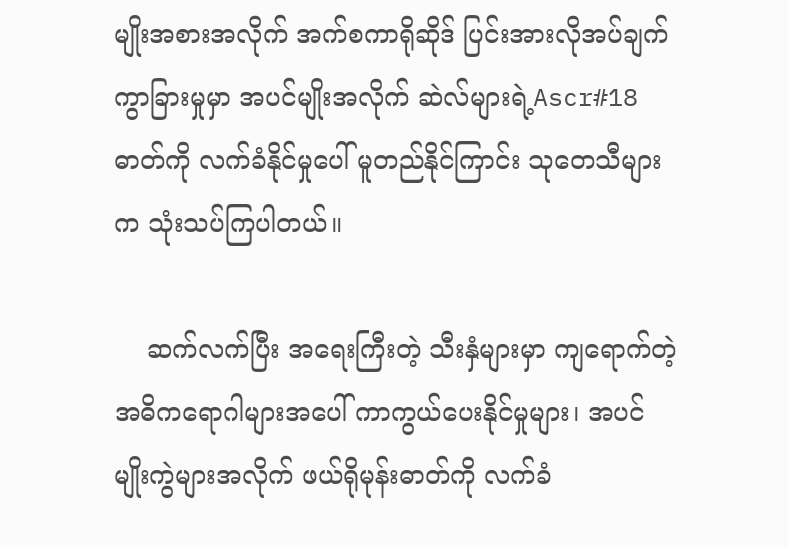မျိုးအစားအလိုက် အက်စကာရိုဆိုဒ် ပြင်းအားလိုအပ်ချက် ကွာခြားမှုမှာ အပင်မျိုးအလိုက် ဆဲလ်များရဲ့Ascr#18 ဓာတ်ကို လက်ခံနိုင်မှုပေါ် မူတည်နိုင်ကြာင်း သုတေသီများက သုံးသပ်ကြပါတယ်။

    ဆက်လက်ပြီး အရေးကြီးတဲ့ သီးနှံများမှာ ကျရောက်တဲ့ အဓိကရောဂါများအပေါ် ကာကွယ်ပေးနိုင်မှုများ၊ အပင်မျိုးကွဲများအလိုက် ဖယ်ရိုမုန်းဓာတ်ကို လက်ခံ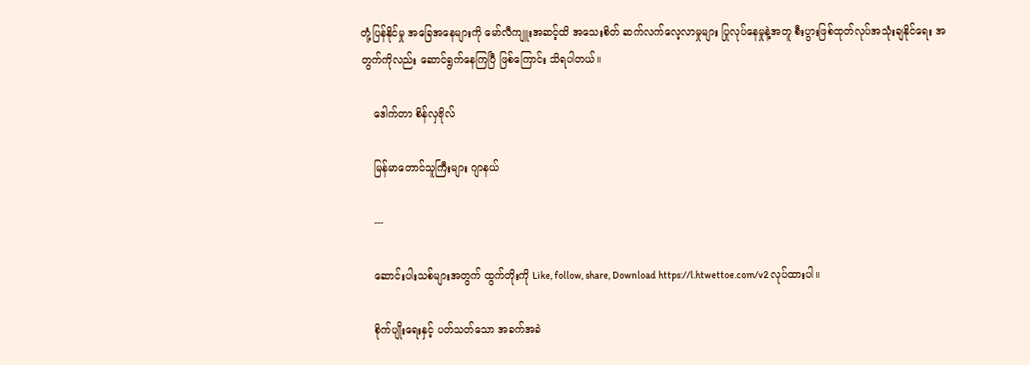တုံ့ပြန်နိုင်မှု အခြေအနေများကို မော်လီကျူးအဆင့်ထိ အသေးစိတ် ဆက်လက်လေ့လာမှုများ ပြုလုပ်နေမှုနဲ့အတူ စီးပွားဖြစ်ထုတ်လုပ်အသုံးချနိုင်ရေး အတွက်ကိုလည်း ဆောင်ရွက်နေကြပြီ ဖြစ်ကြောင်း သိရပါတယ်။

    ဒေါက်တာ စိန်လှဗိုလ်

    မြန်မာတောင်သူကြီးများ ဂျာနယ်

    ---

    ဆောင်းပါးသစ်များအတွက် ထွက်တိုးကို Like, follow, share, Download https://l.htwettoe.com/v2 လုပ်ထားပါ။

    စိုက်ပျိုးရေးနှင့် ပတ်သတ်သော အခက်အခဲ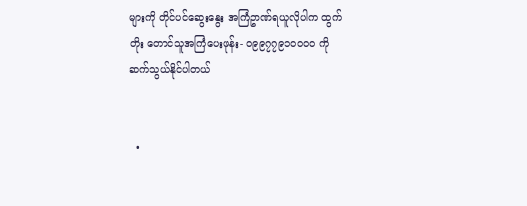များကို တိုင်ပင်ဆွေးနွေး အကြံဥာဏ်ရယူလိုပါက ထွက်တိုး တောင်သူအကြံပေးဖုန်း- ၀၉၉၇၇၉၁၀၀၀၀ ကို ဆက်သွယ်နိုင်ပါတယ်


  •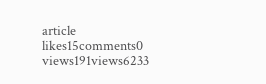article
likes15comments0
views191views6233